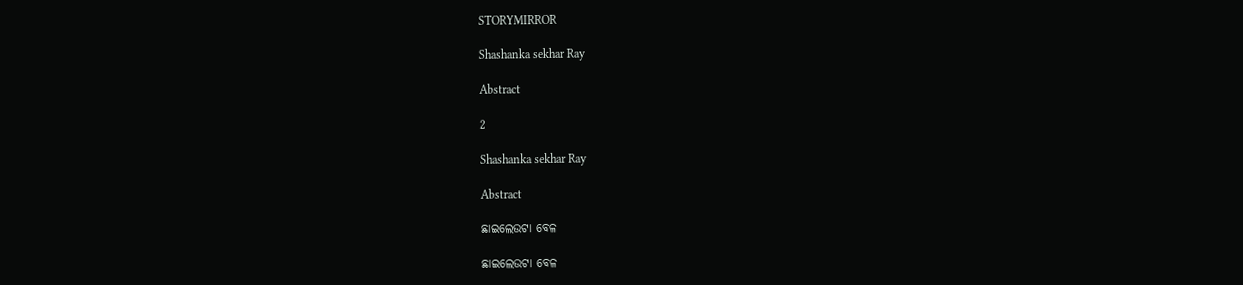STORYMIRROR

Shashanka sekhar Ray

Abstract

2

Shashanka sekhar Ray

Abstract

ଛାଇଲେଉଟା ବେଳ

ଛାଇଲେଉଟା ବେଳ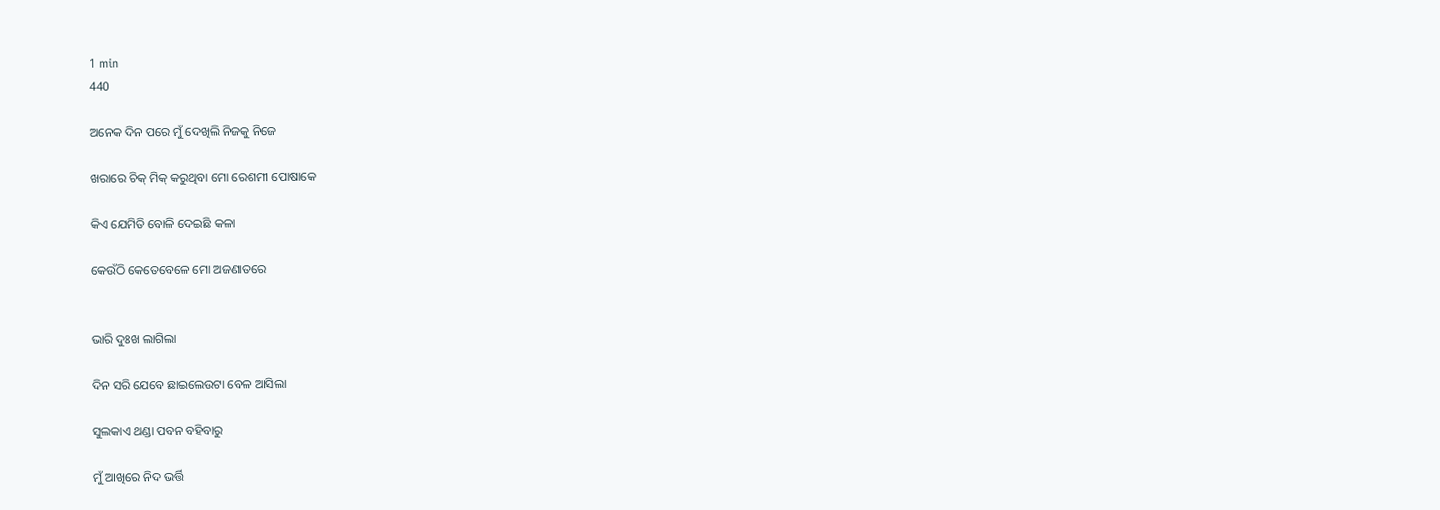1 min
440

ଅନେକ ଦିନ ପରେ ମୁଁ ଦେଖିଲି ନିଜକୁ ନିଜେ

ଖରାରେ ଚିକ୍ ମିକ୍ କରୁଥିବା ମୋ ରେଶମୀ ପୋଷାକେ

କିଏ ଯେମିତି ବୋଳି ଦେଇଛି କଳା

କେଉଁଠି କେତେବେଳେ ମୋ ଅଜଣାତରେ


ଭାରି ଦୁଃଖ ଲାଗିଲା

ଦିନ ସରି ଯେବେ ଛାଇଲେଉଟା ବେଳ ଆସିଲା

ସୁଲକାଏ ଥଣ୍ଡା ପବନ ବହିବାରୁ

ମୁଁ ଆଖିରେ ନିଦ ଭର୍ତ୍ତି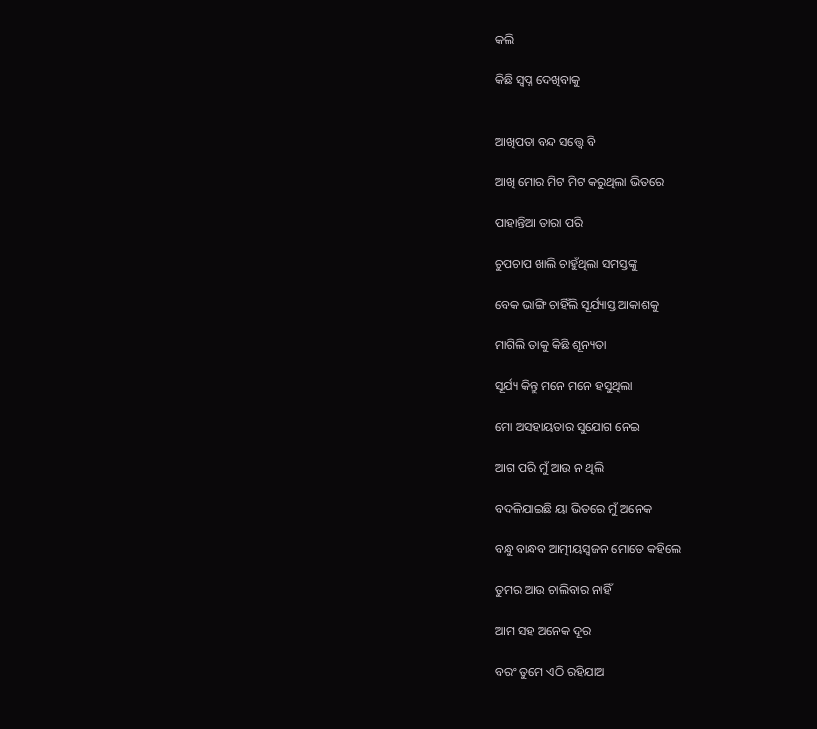କଲି

କିଛି ସ୍ଵପ୍ନ ଦେଖିବାକୁ


ଆଖିପତା ବନ୍ଦ ସତ୍ତ୍ଵେ ବି

ଆଖି ମୋର ମିଟ ମିଟ କରୁଥିଲା ଭିତରେ

ପାହାନ୍ତିଆ ତାରା ପରି

ଚୁପଚାପ ଖାଲି ଚାହୁଁଥିଲା ସମସ୍ତଙ୍କୁ

ବେକ ଭାଙ୍ଗି ଚାହିଁଲି ସୂର୍ଯ୍ୟାସ୍ତ ଆକାଶକୁ

ମାଗିଲି ତାକୁ କିଛି ଶୂନ୍ୟତା

ସୂର୍ଯ୍ୟ କିନ୍ତୁ ମନେ ମନେ ହସୁଥିଲା

ମୋ ଅସହାୟତାର ସୁଯୋଗ ନେଇ

ଆଗ ପରି ମୁଁ ଆଉ ନ ଥିଲି

ବଦଳିଯାଇଛି ୟା ଭିତରେ ମୁଁ ଅନେକ

ବନ୍ଧୁ ବାନ୍ଧବ ଆତ୍ମୀୟସ୍ଵଜନ ମୋତେ କହିଲେ

ତୁମର ଆଉ ଚାଲିବାର ନାହିଁ

ଆମ ସହ ଅନେକ ଦୂର

ବରଂ ତୁମେ ଏଠି ରହିଯାଅ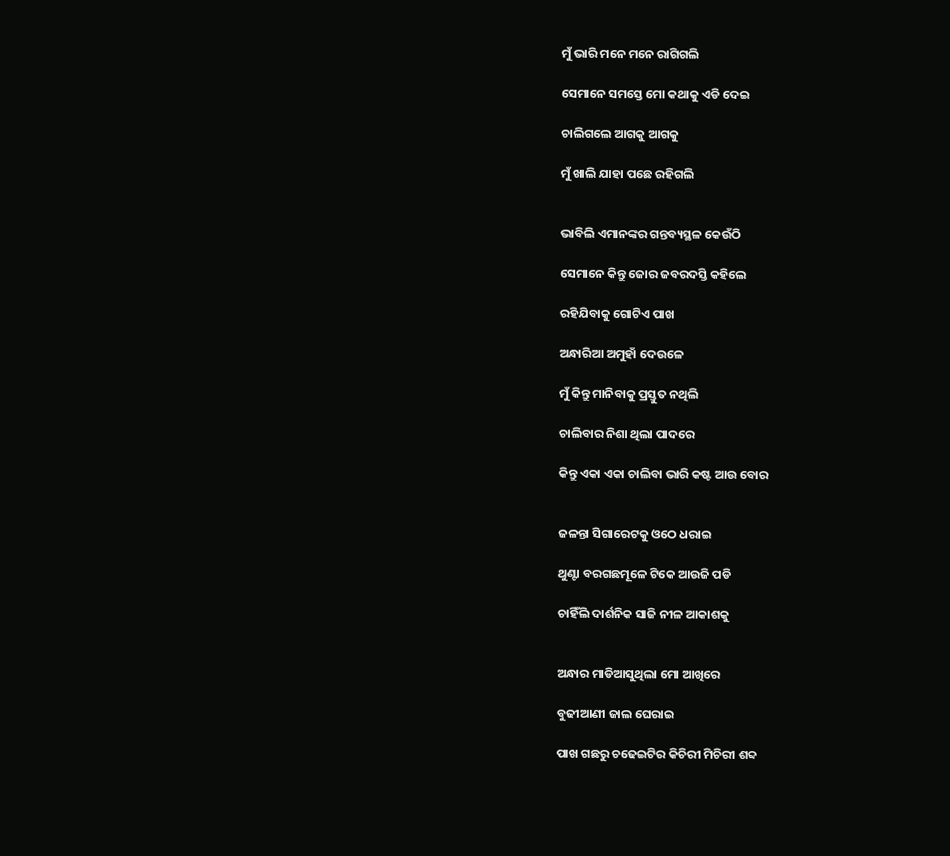ମୁଁ ଭାରି ମନେ ମନେ ରାଗିଗଲି

ସେମାନେ ସମସ୍ତେ ମୋ କଥାକୁ ଏଡି ଦେଇ

ଚାଲିଗଲେ ଆଗକୁ ଆଗକୁ

ମୁଁ ଖାଲି ଯାହା ପଛେ ରହିଗଲି


ଭାବିଲି ଏମାନଙ୍କର ଗନ୍ତବ୍ୟସ୍ଥଳ କେଉଁଠି

ସେମାନେ କିନ୍ତୁ ଜୋର ଜବରଦସ୍ତି କହିଲେ

ରହିଯିବାକୁ ଗୋଟିଏ ପାଖ

ଅନ୍ଧାରିଆ ଅମୁହାଁ ଦେଉଳେ

ମୁଁ କିନ୍ତୁ ମାନିବାକୁ ପ୍ରସ୍ତୁତ ନଥିଲି

ଚାଲିବାର ନିଶା ଥିଲା ପାଦରେ

କିନ୍ତୁ ଏକା ଏକା ଚାଲିବା ଭାରି କଷ୍ଟ ଆଉ ବୋର


ଜଳନ୍ତା ସିଗାରେଟକୁ ଓଠେ ଧରାଇ

ଥୁଣ୍ଟା ବରଗଛମୂଳେ ଟିକେ ଆଉଜି ପଡି

ଚାହିଁଲି ଦାର୍ଶନିକ ସାଜି ନୀଳ ଆକାଶକୁ


ଅନ୍ଧାର ମାଡିଆସୁଥିଲା ମୋ ଆଖିରେ

ବୁଢୀଆଣୀ ଜାଲ ଘେରାଇ

ପାଖ ଗଛରୁ ଚଢେଇଟିର କିଚିରୀ ମିଚିରୀ ଶବ୍ଦ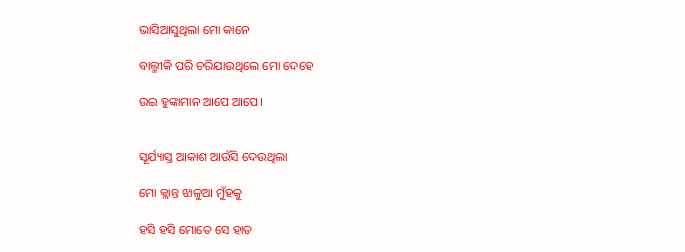ଭାସିଆସୁଥିଲା ମୋ କାନେ

ବାଲ୍ମୀକି ପରି ଚରିଯାଉଥିଲେ ମୋ ଦେହେ

ଉଇ ହୁଙ୍କାମାନ ଆପେ ଆପେ।


ସୂର୍ଯ୍ୟାସ୍ତ ଆକାଶ ଆଉଁସି ଦେଉଥିଲା

ମୋ କ୍ଲାନ୍ତ ଝାଳୁଆ ମୁଁହକୁ

ହସି ହସି ମୋତେ ସେ ହାତ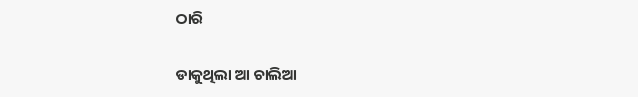ଠାରି

ଡାକୁଥିଲା ଆ ଚାଲିଆ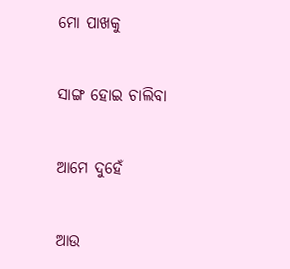ମୋ ପାଖକୁ

ସାଙ୍ଗ ହୋଇ ଚାଲିବା

ଆମେ ଦୁହେଁ

ଆଉ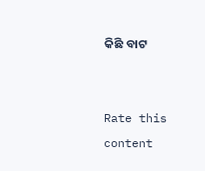କିଛି ବାଟ


Rate this content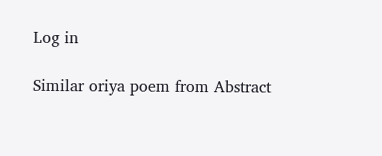Log in

Similar oriya poem from Abstract